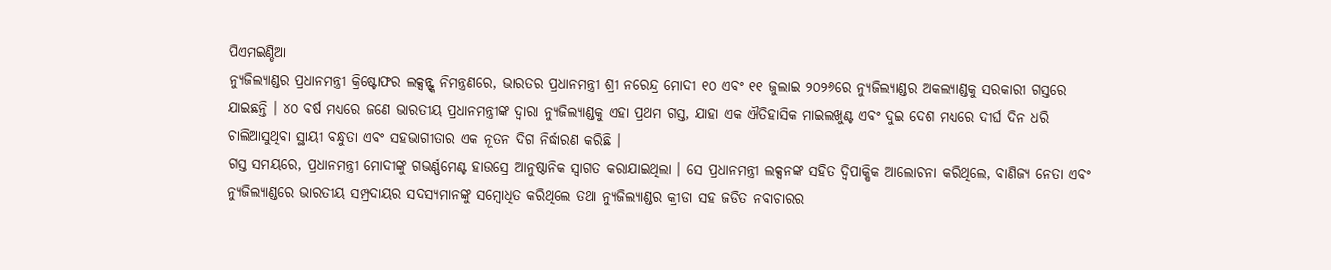ପିଏମଇଣ୍ଡିଆ
ନ୍ୟୁଜିଲ୍ୟାଣ୍ଡର ପ୍ରଧାନମନ୍ତ୍ରୀ କ୍ରିଷ୍ଟୋଫର ଲକ୍ସନ୍ଙ୍କ ନିମନ୍ତ୍ରଣରେ, ଭାରତର ପ୍ରଧାନମନ୍ତ୍ରୀ ଶ୍ରୀ ନରେନ୍ଦ୍ର ମୋଦୀ ୧୦ ଏବଂ ୧୧ ଜୁଲାଇ ୨୦୨୬ରେ ନ୍ୟୁଜିଲ୍ୟାଣ୍ଡର ଅକଲ୍ୟାଣ୍ଡକୁ ସରକାରୀ ଗସ୍ତରେ ଯାଇଛନ୍ତି । ୪୦ ବର୍ଷ ମଧ୍ୟରେ ଜଣେ ଭାରତୀୟ ପ୍ରଧାନମନ୍ତ୍ରୀଙ୍କ ଦ୍ୱାରା ନ୍ୟୁଜିଲ୍ୟାଣ୍ଡକୁ ଏହା ପ୍ରଥମ ଗସ୍ତ, ଯାହା ଏକ ଐତିହାସିକ ମାଇଲଖୁଣ୍ଟ ଏବଂ ଦୁଇ ଦେଶ ମଧ୍ୟରେ ଦୀର୍ଘ ଦିନ ଧରି ଚାଲିଆସୁଥିବା ସ୍ଥାୟୀ ବନ୍ଧୁତା ଏବଂ ସହଭାଗୀତାର ଏକ ନୂତନ ଦିଗ ନିର୍ଦ୍ଧାରଣ କରିଛି ।
ଗସ୍ତ ସମୟରେ, ପ୍ରଧାନମନ୍ତ୍ରୀ ମୋଦୀଙ୍କୁ ଗଭର୍ଣ୍ଣମେଣ୍ଟ ହାଉସ୍ରେ ଆନୁଷ୍ଠାନିକ ସ୍ୱାଗତ କରାଯାଇଥିଲା । ସେ ପ୍ରଧାନମନ୍ତ୍ରୀ ଲକ୍ସନଙ୍କ ସହିତ ଦ୍ୱିପାକ୍ଷିକ ଆଲୋଚନା କରିଥିଲେ, ବାଣିଜ୍ୟ ନେତା ଏବଂ ନ୍ୟୁଜିଲ୍ୟାଣ୍ଡରେ ଭାରତୀୟ ସମ୍ପ୍ରଦାୟର ସଦସ୍ୟମାନଙ୍କୁ ସମ୍ବୋଧିତ କରିଥିଲେ ତଥା ନ୍ୟୁଜିଲ୍ୟାଣ୍ଡର କ୍ରୀଡା ସହ ଜଡିତ ନବାଚାରର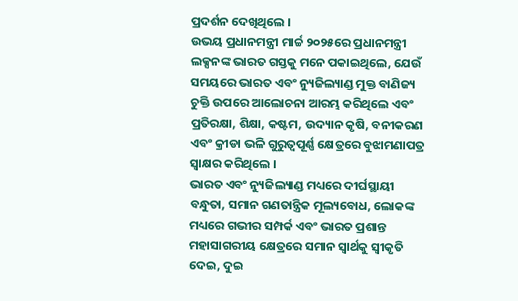ପ୍ରଦର୍ଶନ ଦେଖିଥିଲେ ।
ଉଭୟ ପ୍ରଧାନମନ୍ତ୍ରୀ ମାର୍ଚ୍ଚ ୨୦୨୫ରେ ପ୍ରଧାନମନ୍ତ୍ରୀ ଲକ୍ସନଙ୍କ ଭାରତ ଗସ୍ତକୁ ମନେ ପକାଇଥିଲେ, ଯେଉଁ ସମୟରେ ଭାରତ ଏବଂ ନ୍ୟୁଜିଲ୍ୟାଣ୍ଡ ମୁକ୍ତ ବାଣିଜ୍ୟ ଚୁକ୍ତି ଉପରେ ଆଲୋଚନା ଆରମ୍ଭ କରିଥିଲେ ଏବଂ ପ୍ରତିରକ୍ଷା, ଶିକ୍ଷା, କଷ୍ଟମ, ଉଦ୍ୟାନ କୃଷି, ବନୀକରଣ ଏବଂ କ୍ରୀଡା ଭଳି ଗୁରୁତ୍ୱପୂର୍ଣ୍ଣ କ୍ଷେତ୍ରରେ ବୁଝାମଣାପତ୍ର ସ୍ୱାକ୍ଷର କରିଥିଲେ ।
ଭାରତ ଏବଂ ନ୍ୟୁଜିଲ୍ୟାଣ୍ଡ ମଧ୍ୟରେ ଦୀର୍ଘସ୍ଥାୟୀ ବନ୍ଧୁତା, ସମାନ ଗଣତାନ୍ତ୍ରିକ ମୂଲ୍ୟବୋଧ, ଲୋକଙ୍କ ମଧ୍ୟରେ ଗଭୀର ସମ୍ପର୍କ ଏବଂ ଭାରତ ପ୍ରଶାନ୍ତ ମହାସାଗରୀୟ କ୍ଷେତ୍ରରେ ସମାନ ସ୍ୱାର୍ଥକୁ ସ୍ୱୀକୃତି ଦେଇ, ଦୁଇ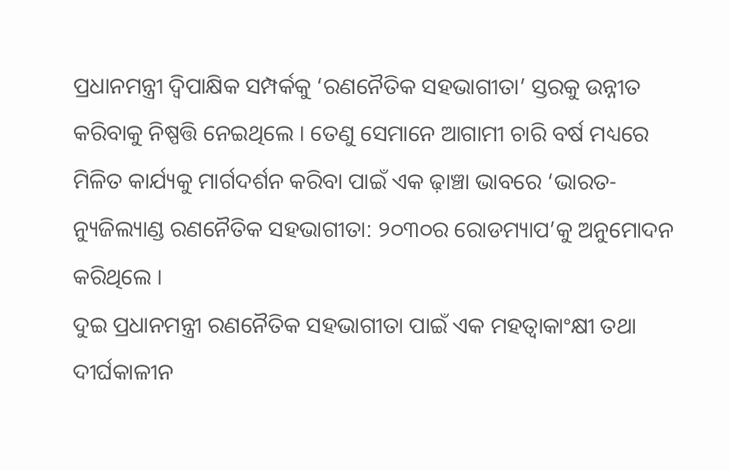ପ୍ରଧାନମନ୍ତ୍ରୀ ଦ୍ୱିପାକ୍ଷିକ ସମ୍ପର୍କକୁ ‘ରଣନୈତିକ ସହଭାଗୀତା’ ସ୍ତରକୁ ଉନ୍ନୀତ କରିବାକୁ ନିଷ୍ପତ୍ତି ନେଇଥିଲେ । ତେଣୁ ସେମାନେ ଆଗାମୀ ଚାରି ବର୍ଷ ମଧ୍ୟରେ ମିଳିତ କାର୍ଯ୍ୟକୁ ମାର୍ଗଦର୍ଶନ କରିବା ପାଇଁ ଏକ ଢ଼ାଞ୍ଚା ଭାବରେ ‘ଭାରତ-ନ୍ୟୁଜିଲ୍ୟାଣ୍ଡ ରଣନୈତିକ ସହଭାଗୀତା: ୨୦୩୦ର ରୋଡମ୍ୟାପ’କୁ ଅନୁମୋଦନ କରିଥିଲେ ।
ଦୁଇ ପ୍ରଧାନମନ୍ତ୍ରୀ ରଣନୈତିକ ସହଭାଗୀତା ପାଇଁ ଏକ ମହତ୍ୱାକାଂକ୍ଷୀ ତଥା ଦୀର୍ଘକାଳୀନ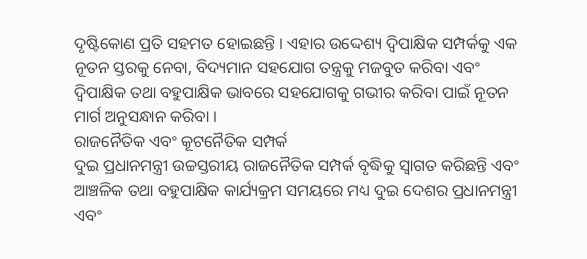ଦୃଷ୍ଟିକୋଣ ପ୍ରତି ସହମତ ହୋଇଛନ୍ତି । ଏହାର ଉଦ୍ଦେଶ୍ୟ ଦ୍ୱିପାକ୍ଷିକ ସମ୍ପର୍କକୁ ଏକ ନୂତନ ସ୍ତରକୁ ନେବା, ବିଦ୍ୟମାନ ସହଯୋଗ ତନ୍ତ୍ରକୁ ମଜବୁତ କରିବା ଏବଂ ଦ୍ୱିପାକ୍ଷିକ ତଥା ବହୁପାକ୍ଷିକ ଭାବରେ ସହଯୋଗକୁ ଗଭୀର କରିବା ପାଇଁ ନୂତନ ମାର୍ଗ ଅନୁସନ୍ଧାନ କରିବା ।
ରାଜନୈତିକ ଏବଂ କୂଟନୈତିକ ସମ୍ପର୍କ
ଦୁଇ ପ୍ରଧାନମନ୍ତ୍ରୀ ଉଚ୍ଚସ୍ତରୀୟ ରାଜନୈତିକ ସମ୍ପର୍କ ବୃଦ୍ଧିକୁ ସ୍ୱାଗତ କରିଛନ୍ତି ଏବଂ ଆଞ୍ଚଳିକ ତଥା ବହୁପାକ୍ଷିକ କାର୍ଯ୍ୟକ୍ରମ ସମୟରେ ମଧ୍ୟ ଦୁଇ ଦେଶର ପ୍ରଧାନମନ୍ତ୍ରୀ ଏବଂ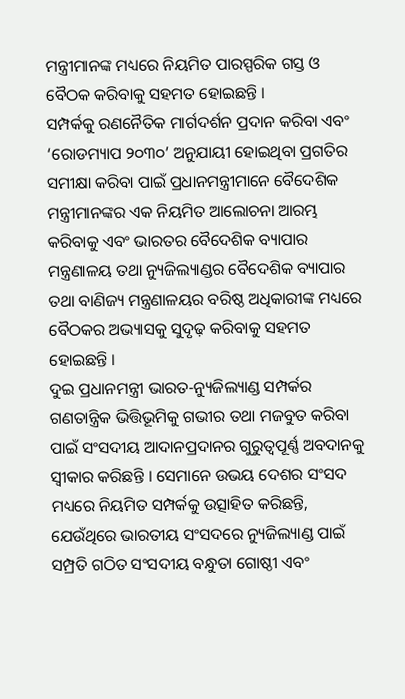ମନ୍ତ୍ରୀମାନଙ୍କ ମଧ୍ୟରେ ନିୟମିତ ପାରସ୍ପରିକ ଗସ୍ତ ଓ ବୈଠକ କରିବାକୁ ସହମତ ହୋଇଛନ୍ତି ।
ସମ୍ପର୍କକୁ ରଣନୈତିକ ମାର୍ଗଦର୍ଶନ ପ୍ରଦାନ କରିବା ଏବଂ ‘ରୋଡମ୍ୟାପ ୨୦୩୦’ ଅନୁଯାୟୀ ହୋଇଥିବା ପ୍ରଗତିର ସମୀକ୍ଷା କରିବା ପାଇଁ ପ୍ରଧାନମନ୍ତ୍ରୀମାନେ ବୈଦେଶିକ ମନ୍ତ୍ରୀମାନଙ୍କର ଏକ ନିୟମିତ ଆଲୋଚନା ଆରମ୍ଭ କରିବାକୁ ଏବଂ ଭାରତର ବୈଦେଶିକ ବ୍ୟାପାର ମନ୍ତ୍ରଣାଳୟ ତଥା ନ୍ୟୁଜିଲ୍ୟାଣ୍ଡର ବୈଦେଶିକ ବ୍ୟାପାର ତଥା ବାଣିଜ୍ୟ ମନ୍ତ୍ରଣାଳୟର ବରିଷ୍ଠ ଅଧିକାରୀଙ୍କ ମଧ୍ୟରେ ବୈଠକର ଅଭ୍ୟାସକୁ ସୁଦୃଢ଼ କରିବାକୁ ସହମତ ହୋଇଛନ୍ତି ।
ଦୁଇ ପ୍ରଧାନମନ୍ତ୍ରୀ ଭାରତ-ନ୍ୟୁଜିଲ୍ୟାଣ୍ଡ ସମ୍ପର୍କର ଗଣତାନ୍ତ୍ରିକ ଭିତ୍ତିଭୂମିକୁ ଗଭୀର ତଥା ମଜବୁତ କରିବା ପାଇଁ ସଂସଦୀୟ ଆଦାନପ୍ରଦାନର ଗୁରୁତ୍ୱପୂର୍ଣ୍ଣ ଅବଦାନକୁ ସ୍ୱୀକାର କରିଛନ୍ତି । ସେମାନେ ଉଭୟ ଦେଶର ସଂସଦ ମଧ୍ୟରେ ନିୟମିତ ସମ୍ପର୍କକୁ ଉତ୍ସାହିତ କରିଛନ୍ତି, ଯେଉଁଥିରେ ଭାରତୀୟ ସଂସଦରେ ନ୍ୟୁଜିଲ୍ୟାଣ୍ଡ ପାଇଁ ସମ୍ପ୍ରତି ଗଠିତ ସଂସଦୀୟ ବନ୍ଧୁତା ଗୋଷ୍ଠୀ ଏବଂ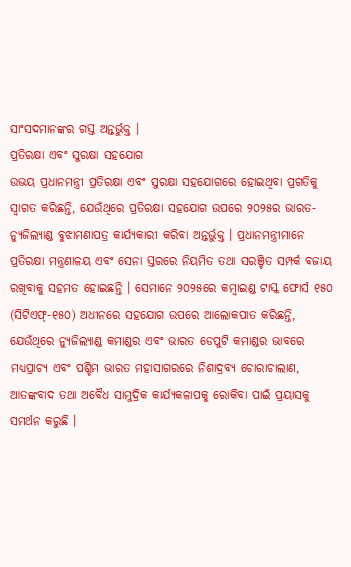ସାଂସଦମାନଙ୍କର ଗସ୍ତ ଅନ୍ତର୍ଭୁକ୍ତ ।
ପ୍ରତିରକ୍ଷା ଏବଂ ସୁରକ୍ଷା ସହଯୋଗ
ଉଭୟ ପ୍ରଧାନମନ୍ତ୍ରୀ ପ୍ରତିରକ୍ଷା ଏବଂ ସୁରକ୍ଷା ସହଯୋଗରେ ହୋଇଥିବା ପ୍ରଗତିକୁ ସ୍ୱାଗତ କରିଛନ୍ତି, ଯେଉଁଥିରେ ପ୍ରତିରକ୍ଷା ସହଯୋଗ ଉପରେ ୨୦୨୫ର ଭାରତ-ନ୍ୟୁଜିଲ୍ୟାଣ୍ଡ ବୁଝାମଣାପତ୍ର କାର୍ଯ୍ୟକାରୀ କରିବା ଅନ୍ତର୍ଭୁକ୍ତ । ପ୍ରଧାନମନ୍ତ୍ରୀମାନେ ପ୍ରତିରକ୍ଷା ମନ୍ତ୍ରଣାଳୟ ଏବଂ ସେନା ସ୍ତରରେ ନିୟମିତ ତଥା ସରଞ୍ଚିତ ସମ୍ପର୍କ ବଜାୟ ରଖିବାକୁ ସହମତ ହୋଇଛନ୍ତି । ସେମାନେ ୨୦୨୫ରେ କମ୍ବାଇଣ୍ଡ ଟାସ୍କ ଫୋର୍ସ ୧୫୦ (ସିଟିଏଫ୍-୧୫୦) ଅଧୀନରେ ସହଯୋଗ ଉପରେ ଆଲୋକପାତ କରିଛନ୍ତି, ଯେଉଁଥିରେ ନ୍ୟୁଜିଲ୍ୟାଣ୍ଡ କମାଣ୍ଡର ଏବଂ ଭାରତ ଡେପୁଟି କମାଣ୍ଡର ଭାବରେ ମଧ୍ୟପ୍ରାଚ୍ୟ ଏବଂ ପଶ୍ଚିମ ଭାରତ ମହାସାଗରରେ ନିଶାଦ୍ରବ୍ୟ ଚୋରାଚାଲାଣ, ଆତଙ୍କବାଦ ତଥା ଅବୈଧ ସାମୁଦ୍ରିକ କାର୍ଯ୍ୟକଳାପକୁ ରୋକିବା ପାଇଁ ପ୍ରୟାସକୁ ସମର୍ଥନ କରୁଛି ।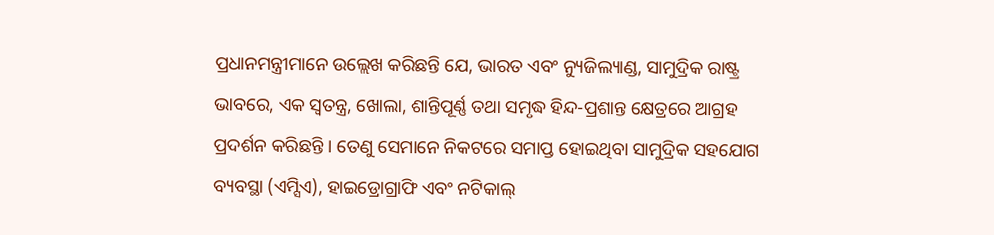ପ୍ରଧାନମନ୍ତ୍ରୀମାନେ ଉଲ୍ଲେଖ କରିଛନ୍ତି ଯେ, ଭାରତ ଏବଂ ନ୍ୟୁଜିଲ୍ୟାଣ୍ଡ, ସାମୁଦ୍ରିକ ରାଷ୍ଟ୍ର ଭାବରେ, ଏକ ସ୍ୱତନ୍ତ୍ର, ଖୋଲା, ଶାନ୍ତିପୂର୍ଣ୍ଣ ତଥା ସମୃଦ୍ଧ ହିନ୍ଦ-ପ୍ରଶାନ୍ତ କ୍ଷେତ୍ରରେ ଆଗ୍ରହ ପ୍ରଦର୍ଶନ କରିଛନ୍ତି । ତେଣୁ ସେମାନେ ନିକଟରେ ସମାପ୍ତ ହୋଇଥିବା ସାମୁଦ୍ରିକ ସହଯୋଗ ବ୍ୟବସ୍ଥା (ଏମ୍ସିଏ), ହାଇଡ୍ରୋଗ୍ରାଫି ଏବଂ ନଟିକାଲ୍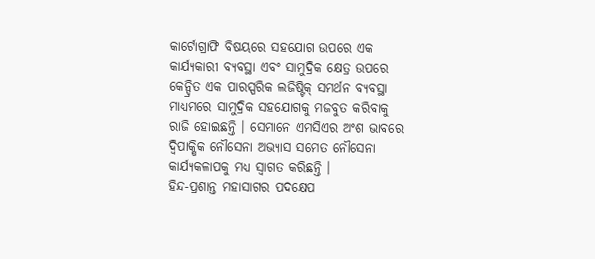କାର୍ଟୋଗ୍ରାଫି ବିଷୟରେ ସହଯୋଗ ଉପରେ ଏକ କାର୍ଯ୍ୟକାରୀ ବ୍ୟବସ୍ଥା ଏବଂ ସାମୁଦ୍ରିକ କ୍ଷେତ୍ର ଉପରେ କେନ୍ଦ୍ରିତ ଏକ ପାରସ୍ପରିକ ଲଜିଷ୍ଟିକ୍ ସମର୍ଥନ ବ୍ୟବସ୍ଥା ମାଧ୍ୟମରେ ସାମୁଦ୍ରିକ ସହଯୋଗକୁ ମଜବୁତ କରିବାକୁ ରାଜି ହୋଇଛନ୍ତି । ସେମାନେ ଏମସିଏର ଅଂଶ ଭାବରେ ଦ୍ୱିପାକ୍ଷିକ ନୌସେନା ଅଭ୍ୟାସ ସମେତ ନୌସେନା କାର୍ଯ୍ୟକଳାପକୁ ମଧ୍ୟ ସ୍ୱାଗତ କରିଛନ୍ତି ।
ହିନ୍ଦ-ପ୍ରଶାନ୍ତ ମହାସାଗର ପଦକ୍ଷେପ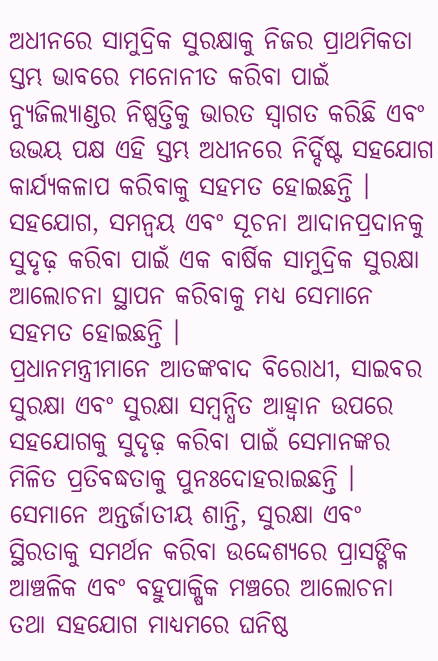ଅଧୀନରେ ସାମୁଦ୍ରିକ ସୁରକ୍ଷାକୁ ନିଜର ପ୍ରାଥମିକତା ସ୍ତମ୍ଭ ଭାବରେ ମନୋନୀତ କରିବା ପାଇଁ ନ୍ୟୁଜିଲ୍ୟାଣ୍ଡର ନିଷ୍ପତ୍ତିକୁ ଭାରତ ସ୍ୱାଗତ କରିଛି ଏବଂ ଉଭୟ ପକ୍ଷ ଏହି ସ୍ତମ୍ଭ ଅଧୀନରେ ନିର୍ଦ୍ଦିଷ୍ଟ ସହଯୋଗ କାର୍ଯ୍ୟକଳାପ କରିବାକୁ ସହମତ ହୋଇଛନ୍ତି । ସହଯୋଗ, ସମନ୍ୱୟ ଏବଂ ସୂଚନା ଆଦାନପ୍ରଦାନକୁ ସୁଦୃଢ଼ କରିବା ପାଇଁ ଏକ ବାର୍ଷିକ ସାମୁଦ୍ରିକ ସୁରକ୍ଷା ଆଲୋଚନା ସ୍ଥାପନ କରିବାକୁ ମଧ୍ୟ ସେମାନେ ସହମତ ହୋଇଛନ୍ତି ।
ପ୍ରଧାନମନ୍ତ୍ରୀମାନେ ଆତଙ୍କବାଦ ବିରୋଧୀ, ସାଇବର ସୁରକ୍ଷା ଏବଂ ସୁରକ୍ଷା ସମ୍ବନ୍ଧିତ ଆହ୍ୱାନ ଉପରେ ସହଯୋଗକୁ ସୁଦୃଢ଼ କରିବା ପାଇଁ ସେମାନଙ୍କର ମିଳିତ ପ୍ରତିବଦ୍ଧତାକୁ ପୁନଃଦୋହରାଇଛନ୍ତି । ସେମାନେ ଅନ୍ତର୍ଜାତୀୟ ଶାନ୍ତି, ସୁରକ୍ଷା ଏବଂ ସ୍ଥିରତାକୁ ସମର୍ଥନ କରିବା ଉଦ୍ଦେଶ୍ୟରେ ପ୍ରାସଙ୍ଗିକ ଆଞ୍ଚଳିକ ଏବଂ ବହୁପାକ୍ଷିକ ମଞ୍ଚରେ ଆଲୋଚନା ତଥା ସହଯୋଗ ମାଧ୍ୟମରେ ଘନିଷ୍ଠ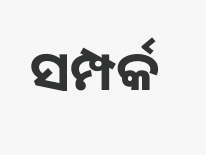ସମ୍ପର୍କ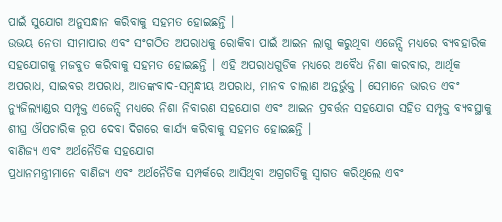ପାଇଁ ସୁଯୋଗ ଅନୁସନ୍ଧାନ କରିବାକୁ ସହମତ ହୋଇଛନ୍ତି ।
ଉଭୟ ନେତା ସୀମାପାର ଏବଂ ସଂଗଠିତ ଅପରାଧକୁ ରୋକିବା ପାଇଁ ଆଇନ ଲାଗୁ କରୁଥିବା ଏଜେନ୍ସି ମଧ୍ୟରେ ବ୍ୟବହାରିକ ସହଯୋଗକୁ ମଜବୁତ କରିବାକୁ ସହମତ ହୋଇଛନ୍ତି । ଏହି ଅପରାଧଗୁଡିକ ମଧ୍ୟରେ ଅବୈଧ ନିଶା କାରବାର, ଆର୍ଥିକ ଅପରାଧ, ସାଇବର ଅପରାଧ, ଆତଙ୍କବାଦ-ସମ୍ବନ୍ଧୀୟ ଅପରାଧ, ମାନବ ଚାଲାଣ ଅନ୍ତର୍ଭୁକ୍ତ । ସେମାନେ ଭାରତ ଏବଂ ନ୍ୟୁଜିଲ୍ୟାଣ୍ଡର ସମ୍ପୃକ୍ତ ଏଜେନ୍ସି ମଧ୍ୟରେ ନିଶା ନିବାରଣ ସହଯୋଗ ଏବଂ ଆଇନ ପ୍ରବର୍ତ୍ତନ ସହଯୋଗ ସହିତ ସମ୍ପୃକ୍ତ ବ୍ୟବସ୍ଥାକୁ ଶୀଘ୍ର ଔପଚାରିକ ରୂପ ଦେବା ଦିଗରେ କାର୍ଯ୍ୟ କରିବାକୁ ସହମତ ହୋଇଛନ୍ତି ।
ବାଣିଜ୍ୟ ଏବଂ ଅର୍ଥନୈତିକ ସହଯୋଗ
ପ୍ରଧାନମନ୍ତ୍ରୀମାନେ ବାଣିଜ୍ୟ ଏବଂ ଅର୍ଥନୈତିକ ସମ୍ପର୍କରେ ଆସିଥିବା ଅଗ୍ରଗତିକୁ ସ୍ୱାଗତ କରିଥିଲେ ଏବଂ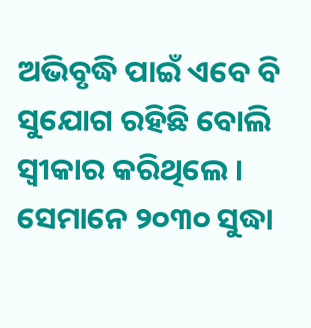ଅଭିବୃଦ୍ଧି ପାଇଁ ଏବେ ବି ସୁଯୋଗ ରହିଛି ବୋଲି ସ୍ୱୀକାର କରିଥିଲେ । ସେମାନେ ୨୦୩୦ ସୁଦ୍ଧା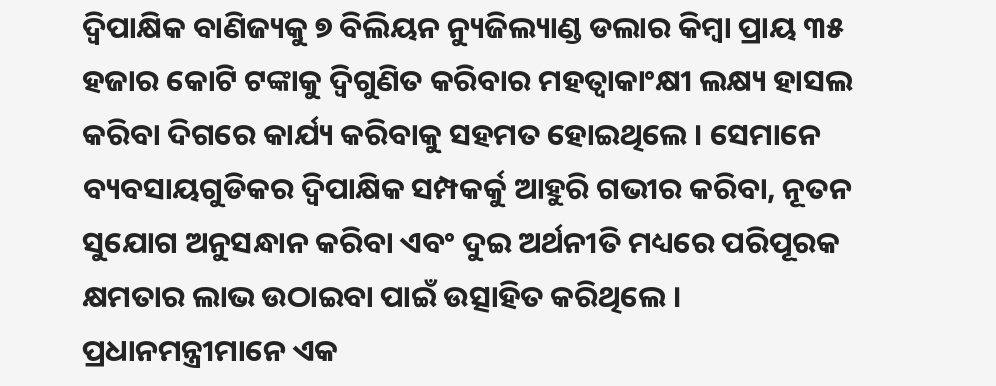ଦ୍ୱିପାକ୍ଷିକ ବାଣିଜ୍ୟକୁ ୭ ବିଲିୟନ ନ୍ୟୁଜିଲ୍ୟାଣ୍ଡ ଡଲାର କିମ୍ବା ପ୍ରାୟ ୩୫ ହଜାର କୋଟି ଟଙ୍କାକୁ ଦ୍ୱିଗୁଣିତ କରିବାର ମହତ୍ୱାକାଂକ୍ଷୀ ଲକ୍ଷ୍ୟ ହାସଲ କରିବା ଦିଗରେ କାର୍ଯ୍ୟ କରିବାକୁ ସହମତ ହୋଇଥିଲେ । ସେମାନେ ବ୍ୟବସାୟଗୁଡିକର ଦ୍ୱିପାକ୍ଷିକ ସମ୍ପକର୍କୁ ଆହୁରି ଗଭୀର କରିବା, ନୂତନ ସୁଯୋଗ ଅନୁସନ୍ଧାନ କରିବା ଏବଂ ଦୁଇ ଅର୍ଥନୀତି ମଧ୍ୟରେ ପରିପୂରକ କ୍ଷମତାର ଲାଭ ଉଠାଇବା ପାଇଁ ଉତ୍ସାହିତ କରିଥିଲେ ।
ପ୍ରଧାନମନ୍ତ୍ରୀମାନେ ଏକ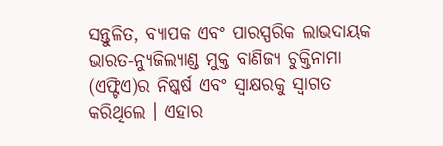ସନ୍ତୁଳିତ, ବ୍ୟାପକ ଏବଂ ପାରସ୍ପରିକ ଲାଭଦାୟକ ଭାରତ-ନ୍ୟୁଜିଲ୍ୟାଣ୍ଡ ମୁକ୍ତ ବାଣିଜ୍ୟ ଚୁକ୍ତିନାମା (ଏଫ୍ଟିଏ)ର ନିଷ୍କର୍ଷ ଏବଂ ସ୍ୱାକ୍ଷରକୁ ସ୍ୱାଗତ କରିଥିଲେ । ଏହାର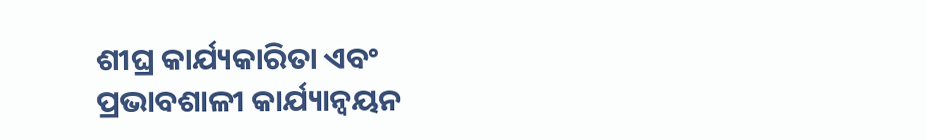ଶୀଘ୍ର କାର୍ଯ୍ୟକାରିତା ଏବଂ ପ୍ରଭାବଶାଳୀ କାର୍ଯ୍ୟାନ୍ୱୟନ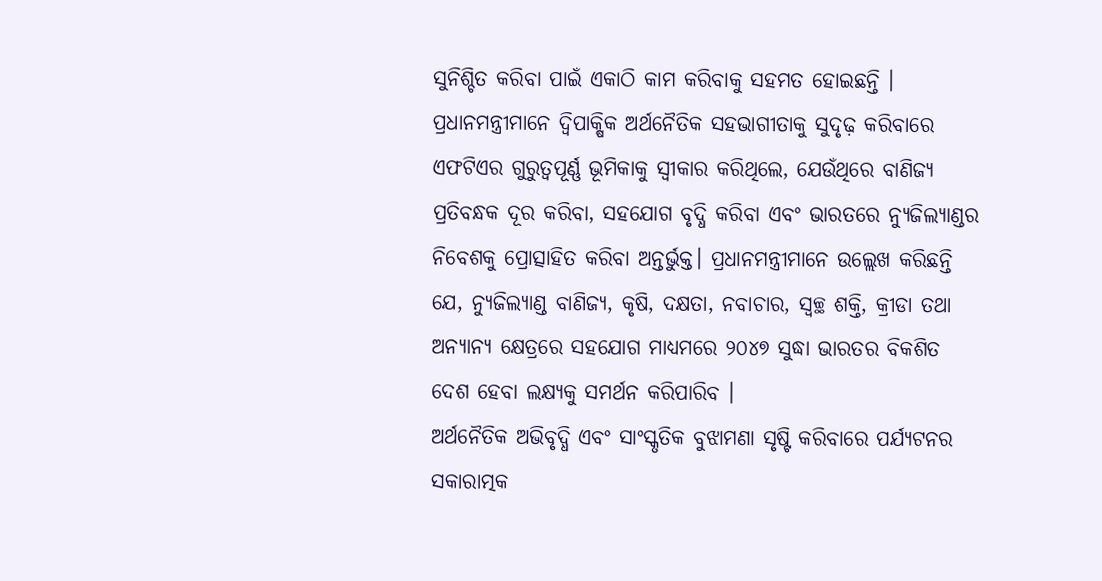ସୁନିଶ୍ଚିତ କରିବା ପାଇଁ ଏକାଠି କାମ କରିବାକୁ ସହମତ ହୋଇଛନ୍ତି ।
ପ୍ରଧାନମନ୍ତ୍ରୀମାନେ ଦ୍ୱିପାକ୍ଷିକ ଅର୍ଥନୈତିକ ସହଭାଗୀତାକୁ ସୁଦୃଢ଼ କରିବାରେ ଏଫଟିଏର ଗୁରୁତ୍ୱପୂର୍ଣ୍ଣ ଭୂମିକାକୁ ସ୍ୱୀକାର କରିଥିଲେ, ଯେଉଁଥିରେ ବାଣିଜ୍ୟ ପ୍ରତିବନ୍ଧକ ଦୂର କରିବା, ସହଯୋଗ ବୃଦ୍ଧି କରିବା ଏବଂ ଭାରତରେ ନ୍ୟୁଜିଲ୍ୟାଣ୍ଡର ନିବେଶକୁ ପ୍ରୋତ୍ସାହିତ କରିବା ଅନ୍ତର୍ଭୁକ୍ତ। ପ୍ରଧାନମନ୍ତ୍ରୀମାନେ ଉଲ୍ଲେଖ କରିଛନ୍ତି ଯେ, ନ୍ୟୁଜିଲ୍ୟାଣ୍ଡ ବାଣିଜ୍ୟ, କୃଷି, ଦକ୍ଷତା, ନବାଚାର, ସ୍ୱଚ୍ଛ ଶକ୍ତି, କ୍ରୀଡା ତଥା ଅନ୍ୟାନ୍ୟ କ୍ଷେତ୍ରରେ ସହଯୋଗ ମାଧ୍ୟମରେ ୨୦୪୭ ସୁଦ୍ଧା ଭାରତର ବିକଶିତ ଦେଶ ହେବା ଲକ୍ଷ୍ୟକୁ ସମର୍ଥନ କରିପାରିବ ।
ଅର୍ଥନୈତିକ ଅଭିବୃଦ୍ଧି ଏବଂ ସାଂସ୍କୃତିକ ବୁଝାମଣା ସୃଷ୍ଟି କରିବାରେ ପର୍ଯ୍ୟଟନର ସକାରାତ୍ମକ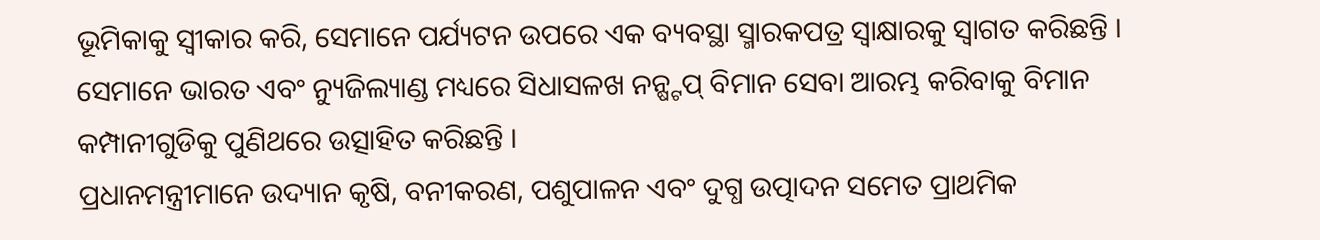ଭୂମିକାକୁ ସ୍ୱୀକାର କରି, ସେମାନେ ପର୍ଯ୍ୟଟନ ଉପରେ ଏକ ବ୍ୟବସ୍ଥା ସ୍ମାରକପତ୍ର ସ୍ୱାକ୍ଷାରକୁ ସ୍ୱାଗତ କରିଛନ୍ତି । ସେମାନେ ଭାରତ ଏବଂ ନ୍ୟୁଜିଲ୍ୟାଣ୍ଡ ମଧ୍ୟରେ ସିଧାସଳଖ ନନ୍ଷ୍ଟପ୍ ବିମାନ ସେବା ଆରମ୍ଭ କରିବାକୁ ବିମାନ କମ୍ପାନୀଗୁଡିକୁ ପୁଣିଥରେ ଉତ୍ସାହିତ କରିଛନ୍ତି ।
ପ୍ରଧାନମନ୍ତ୍ରୀମାନେ ଉଦ୍ୟାନ କୃଷି, ବନୀକରଣ, ପଶୁପାଳନ ଏବଂ ଦୁଗ୍ଧ ଉତ୍ପାଦନ ସମେତ ପ୍ରାଥମିକ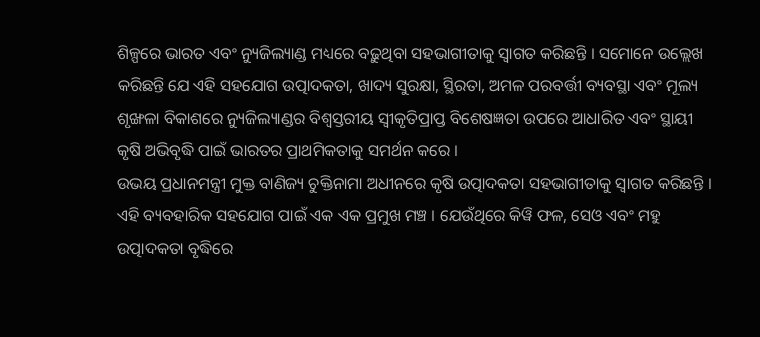ଶିଳ୍ପରେ ଭାରତ ଏବଂ ନ୍ୟୁଜିଲ୍ୟାଣ୍ଡ ମଧ୍ୟରେ ବଢ଼ୁଥିବା ସହଭାଗୀତାକୁ ସ୍ୱାଗତ କରିଛନ୍ତି । ସମୋନେ ଉଲ୍ଲେଖ କରିଛନ୍ତି ଯେ ଏହି ସହଯୋଗ ଉତ୍ପାଦକତା, ଖାଦ୍ୟ ସୁରକ୍ଷା, ସ୍ଥିରତା, ଅମଳ ପରବର୍ତ୍ତୀ ବ୍ୟବସ୍ଥା ଏବଂ ମୂଲ୍ୟ ଶୃଙ୍ଖଳା ବିକାଶରେ ନ୍ୟୁଜିଲ୍ୟାଣ୍ଡର ବିଶ୍ୱସ୍ତରୀୟ ସ୍ୱୀକୃତିପ୍ରାପ୍ତ ବିଶେଷଜ୍ଞତା ଉପରେ ଆଧାରିତ ଏବଂ ସ୍ଥାୟୀ କୃଷି ଅଭିବୃଦ୍ଧି ପାଇଁ ଭାରତର ପ୍ରାଥମିକତାକୁ ସମର୍ଥନ କରେ ।
ଉଭୟ ପ୍ରଧାନମନ୍ତ୍ରୀ ମୁକ୍ତ ବାଣିଜ୍ୟ ଚୁକ୍ତିନାମା ଅଧୀନରେ କୃଷି ଉତ୍ପାଦକତା ସହଭାଗୀତାକୁ ସ୍ୱାଗତ କରିଛନ୍ତି । ଏହି ବ୍ୟବହାରିକ ସହଯୋଗ ପାଇଁ ଏକ ଏକ ପ୍ରମୁଖ ମଞ୍ଚ । ଯେଉଁଥିରେ କିୱି ଫଳ, ସେଓ ଏବଂ ମହୁ ଉତ୍ପାଦକତା ବୃଦ୍ଧିରେ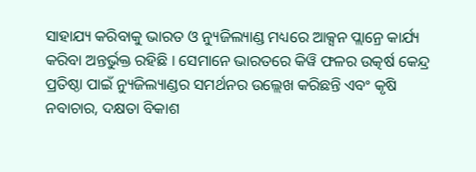ସାହାଯ୍ୟ କରିବାକୁ ଭାରତ ଓ ନ୍ୟୁଜିଲ୍ୟାଣ୍ଡ ମଧ୍ୟରେ ଆକ୍ସନ ପ୍ଲାନ୍ରେ କାର୍ଯ୍ୟ କରିବା ଅନ୍ତର୍ଭୁକ୍ତ ରହିଛି । ସେମାନେ ଭାରତରେ କିୱି ଫଳର ଉତ୍କର୍ଷ କେନ୍ଦ୍ର ପ୍ରତିଷ୍ଠା ପାଇଁ ନ୍ୟୁଜିଲ୍ୟାଣ୍ଡର ସମର୍ଥନର ଉଲ୍ଲେଖ କରିଛନ୍ତି ଏବଂ କୃଷି ନବାଚାର, ଦକ୍ଷତା ବିକାଶ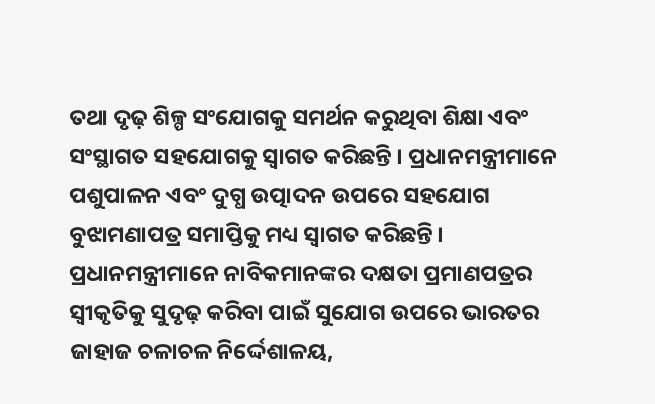ତଥା ଦୃଢ଼ ଶିଳ୍ପ ସଂଯୋଗକୁ ସମର୍ଥନ କରୁଥିବା ଶିକ୍ଷା ଏବଂ ସଂସ୍ଥାଗତ ସହଯୋଗକୁ ସ୍ୱାଗତ କରିଛନ୍ତି । ପ୍ରଧାନମନ୍ତ୍ରୀମାନେ ପଶୁପାଳନ ଏବଂ ଦୁଗ୍ଧ ଉତ୍ପାଦନ ଉପରେ ସହଯୋଗ ବୁଝାମଣାପତ୍ର ସମାପ୍ତିକୁ ମଧ୍ୟ ସ୍ୱାଗତ କରିଛନ୍ତି ।
ପ୍ରଧାନମନ୍ତ୍ରୀମାନେ ନାବିକମାନଙ୍କର ଦକ୍ଷତା ପ୍ରମାଣପତ୍ରର ସ୍ୱୀକୃତିକୁ ସୁଦୃଢ଼ କରିବା ପାଇଁ ସୁଯୋଗ ଉପରେ ଭାରତର ଜାହାଜ ଚଳାଚଳ ନିର୍ଦ୍ଦେଶାଳୟ,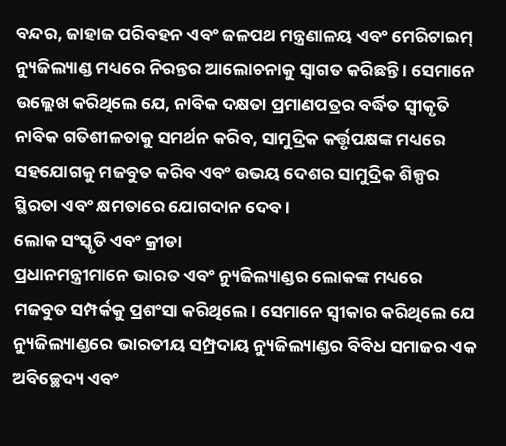ବନ୍ଦର, ଜାହାଜ ପରିବହନ ଏବଂ ଜଳପଥ ମନ୍ତ୍ରଣାଳୟ ଏବଂ ମେରିଟାଇମ୍ ନ୍ୟୁଜିଲ୍ୟାଣ୍ଡ ମଧ୍ୟରେ ନିରନ୍ତର ଆଲୋଚନାକୁ ସ୍ୱାଗତ କରିଛନ୍ତି । ସେମାନେ ଉଲ୍ଲେଖ କରିଥିଲେ ଯେ, ନାବିକ ଦକ୍ଷତା ପ୍ରମାଣପତ୍ରର ବର୍ଦ୍ଧିତ ସ୍ୱୀକୃତି ନାବିକ ଗତିଶୀଳତାକୁ ସମର୍ଥନ କରିବ, ସାମୁଦ୍ରିକ କର୍ତ୍ତୃପକ୍ଷଙ୍କ ମଧ୍ୟରେ ସହଯୋଗକୁ ମଜବୁତ କରିବ ଏବଂ ଉଭୟ ଦେଶର ସାମୁଦ୍ରିକ ଶିଳ୍ପର ସ୍ଥିରତା ଏବଂ କ୍ଷମତାରେ ଯୋଗଦାନ ଦେବ ।
ଲୋକ ସଂସ୍କୃତି ଏବଂ କ୍ରୀଡା
ପ୍ରଧାନମନ୍ତ୍ରୀମାନେ ଭାରତ ଏବଂ ନ୍ୟୁଜିଲ୍ୟାଣ୍ଡର ଲୋକଙ୍କ ମଧ୍ୟରେ ମଜବୁତ ସମ୍ପର୍କକୁ ପ୍ରଶଂସା କରିଥିଲେ। ସେମାନେ ସ୍ୱୀକାର କରିଥିଲେ ଯେ ନ୍ୟୁଜିଲ୍ୟାଣ୍ଡରେ ଭାରତୀୟ ସମ୍ପ୍ରଦାୟ ନ୍ୟୁଜିଲ୍ୟାଣ୍ଡର ବିବିଧ ସମାଜର ଏକ ଅବିଚ୍ଛେଦ୍ୟ ଏବଂ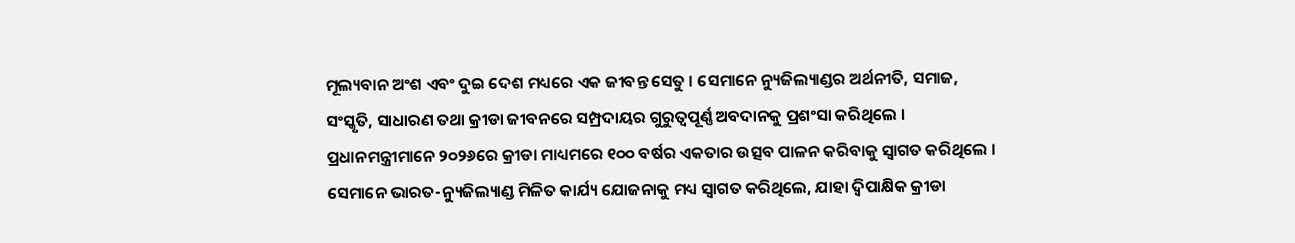ମୂଲ୍ୟବାନ ଅଂଶ ଏବଂ ଦୁଇ ଦେଶ ମଧ୍ୟରେ ଏକ ଜୀବନ୍ତ ସେତୁ । ସେମାନେ ନ୍ୟୁଜିଲ୍ୟାଣ୍ଡର ଅର୍ଥନୀତି, ସମାଜ, ସଂସ୍କୃତି, ସାଧାରଣ ତଥା କ୍ରୀଡା ଜୀବନରେ ସମ୍ପ୍ରଦାୟର ଗୁରୁତ୍ୱପୂର୍ଣ୍ଣ ଅବଦାନକୁ ପ୍ରଶଂସା କରିଥିଲେ ।
ପ୍ରଧାନମନ୍ତ୍ରୀମାନେ ୨୦୨୬ରେ କ୍ରୀଡା ମାଧ୍ୟମରେ ୧୦୦ ବର୍ଷର ଏକତାର ଉତ୍ସବ ପାଳନ କରିବାକୁ ସ୍ୱାଗତ କରିଥିଲେ । ସେମାନେ ଭାରତ-ନ୍ୟୁଜିଲ୍ୟାଣ୍ଡ ମିଳିତ କାର୍ଯ୍ୟ ଯୋଜନାକୁ ମଧ୍ୟ ସ୍ୱାଗତ କରିଥିଲେ, ଯାହା ଦ୍ୱିପାକ୍ଷିକ କ୍ରୀଡା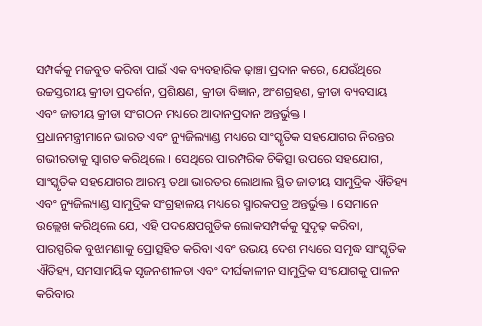ସମ୍ପର୍କକୁ ମଜବୁତ କରିବା ପାଇଁ ଏକ ବ୍ୟବହାରିକ ଢ଼ାଞ୍ଚା ପ୍ରଦାନ କରେ, ଯେଉଁଥିରେ ଉଚ୍ଚସ୍ତରୀୟ କ୍ରୀଡା ପ୍ରଦର୍ଶନ, ପ୍ରଶିକ୍ଷଣ, କ୍ରୀଡା ବିଜ୍ଞାନ, ଅଂଶଗ୍ରହଣ, କ୍ରୀଡା ବ୍ୟବସାୟ ଏବଂ ଜାତୀୟ କ୍ରୀଡା ସଂଗଠନ ମଧ୍ୟରେ ଆଦାନପ୍ରଦାନ ଅନ୍ତର୍ଭୁକ୍ତ ।
ପ୍ରଧାନମନ୍ତ୍ରୀମାନେ ଭାରତ ଏବଂ ନ୍ୟୁଜିଲ୍ୟାଣ୍ଡ ମଧ୍ୟରେ ସାଂସ୍କୃତିକ ସହଯୋଗର ନିରନ୍ତର ଗଭୀରତାକୁ ସ୍ୱାଗତ କରିଥିଲେ । ସେଥିରେ ପାରମ୍ପରିକ ଚିକିତ୍ସା ଉପରେ ସହଯୋଗ, ସାଂସ୍କୃତିକ ସହଯୋଗର ଆରମ୍ଭ ତଥା ଭାରତର ଲୋଥାଲ ସ୍ଥିତ ଜାତୀୟ ସାମୁଦ୍ରିକ ଐତିହ୍ୟ ଏବଂ ନ୍ୟୁଜିଲ୍ୟାଣ୍ଡ ସାମୁଦ୍ରିକ ସଂଗ୍ରହାଳୟ ମଧ୍ୟରେ ସ୍ମାରକପତ୍ର ଅନ୍ତର୍ଭୁକ୍ତ । ସେମାନେ ଉଲ୍ଲେଖ କରିଥିଲେ ଯେ, ଏହି ପଦକ୍ଷେପଗୁଡିକ ଲୋକସମ୍ପର୍କକୁ ସୁଦୃଢ଼ କରିବା, ପାରସ୍ପରିକ ବୁଝାମଣାକୁ ପ୍ରୋତ୍ସହିତ କରିବା ଏବଂ ଉଭୟ ଦେଶ ମଧ୍ୟରେ ସମୃଦ୍ଧ ସାଂସ୍କୃତିକ ଐତିହ୍ୟ, ସମସାମୟିକ ସୃଜନଶୀଳତା ଏବଂ ଦୀର୍ଘକାଳୀନ ସାମୁଦ୍ରିକ ସଂଯୋଗକୁ ପାଳନ କରିବାର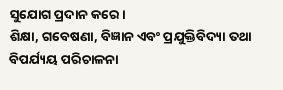ସୁଯୋଗ ପ୍ରଦାନ କରେ।
ଶିକ୍ଷା, ଗବେଷଣା, ବିଜ୍ଞାନ ଏବଂ ପ୍ରଯୁକ୍ତିବିଦ୍ୟା ତଥା ବିପର୍ଯ୍ୟୟ ପରିଚାଳନା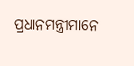ପ୍ରଧାନମନ୍ତ୍ରୀମାନେ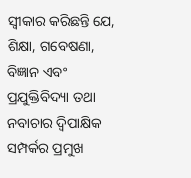ସ୍ୱୀକାର କରିଛନ୍ତି ଯେ, ଶିକ୍ଷା, ଗବେଷଣା, ବିଜ୍ଞାନ ଏବଂ ପ୍ରଯୁକ୍ତିବିଦ୍ୟା ତଥା ନବାଚାର ଦ୍ୱିପାକ୍ଷିକ ସମ୍ପର୍କର ପ୍ରମୁଖ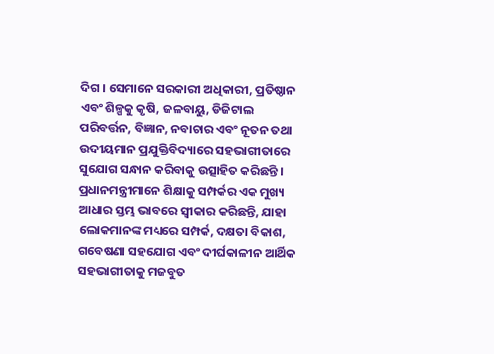ଦିଗ । ସେମାନେ ସରକାରୀ ଅଧିକାରୀ, ପ୍ରତିଷ୍ଠାନ ଏବଂ ଶିଳ୍ପକୁ କୃଷି, ଜଳବାୟୁ, ଡିଜିଟାଲ ପରିବର୍ତ୍ତନ, ବିଜ୍ଞାନ, ନବାଚାର ଏବଂ ନୂତନ ତଥା ଉଦୀୟମାନ ପ୍ରଯୁକ୍ତିବିଦ୍ୟାରେ ସହଭାଗୀତାରେ ସୁଯୋଗ ସନ୍ଧାନ କରିବାକୁ ଉତ୍ସାହିତ କରିଛନ୍ତି ।
ପ୍ରଧାନମନ୍ତ୍ରୀମାନେ ଶିକ୍ଷାକୁ ସମ୍ପର୍କର ଏକ ମୁଖ୍ୟ ଆଧାର ସ୍ତମ୍ଭ ଭାବରେ ସ୍ୱୀକାର କରିଛନ୍ତି, ଯାହା ଲୋକମାନଙ୍କ ମଧ୍ୟରେ ସମ୍ପର୍କ, ଦକ୍ଷତା ବିକାଶ, ଗବେଷଣା ସହଯୋଗ ଏବଂ ଦୀର୍ଘକାଳୀନ ଆର୍ଥିକ ସହଭାଗୀତାକୁ ମଜବୁତ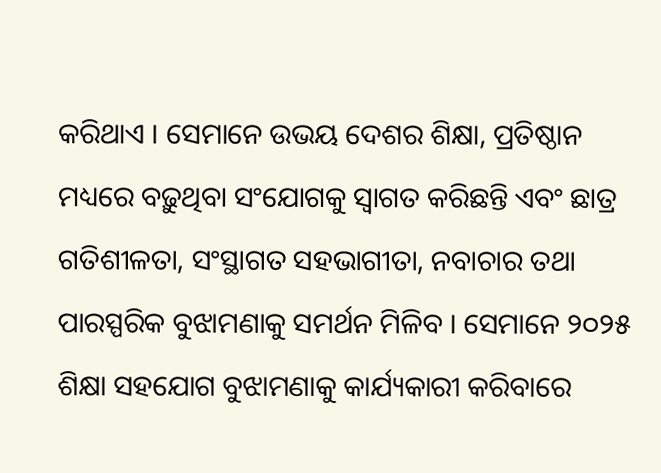କରିଥାଏ । ସେମାନେ ଉଭୟ ଦେଶର ଶିକ୍ଷା, ପ୍ରତିଷ୍ଠାନ ମଧ୍ୟରେ ବଢ଼ୁଥିବା ସଂଯୋଗକୁ ସ୍ୱାଗତ କରିଛନ୍ତି ଏବଂ ଛାତ୍ର ଗତିଶୀଳତା, ସଂସ୍ଥାଗତ ସହଭାଗୀତା, ନବାଚାର ତଥା ପାରସ୍ପରିକ ବୁଝାମଣାକୁ ସମର୍ଥନ ମିଳିବ । ସେମାନେ ୨୦୨୫ ଶିକ୍ଷା ସହଯୋଗ ବୁଝାମଣାକୁ କାର୍ଯ୍ୟକାରୀ କରିବାରେ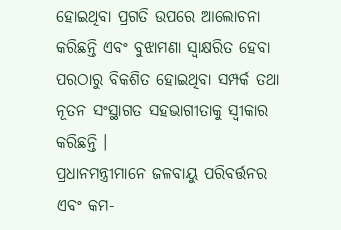ହୋଇଥିବା ପ୍ରଗତି ଉପରେ ଆଲୋଚନା କରିଛନ୍ତି ଏବଂ ବୁଝାମଣା ସ୍ୱାକ୍ଷରିତ ହେବା ପରଠାରୁ ବିକଶିତ ହୋଇଥିବା ସମ୍ପର୍କ ତଥା ନୂତନ ସଂସ୍ଥାଗତ ସହଭାଗୀତାକୁ ସ୍ୱୀକାର କରିଛନ୍ତି ।
ପ୍ରଧାନମନ୍ତ୍ରୀମାନେ ଜଳବାୟୁ ପରିବର୍ତ୍ତନର ଏବଂ କମ-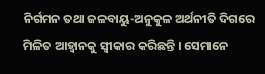ନିର୍ଗମନ ତଥା ଜଳବାୟୁ-ଅନୁକୁଳ ଅର୍ଥନୀତି ଦିଗରେ ମିଳିତ ଆହ୍ୱାନକୁ ସ୍ୱୀକାର କରିଛନ୍ତି । ସେମାନେ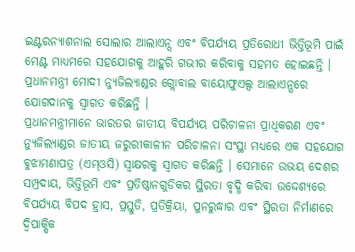ଇଣ୍ଟରନ୍ୟାଶନାଲ ସୋଲାର ଆଲାଏନ୍ସ ଏବଂ ବିପର୍ଯ୍ୟୟ ପ୍ରତିରୋଧୀ ଭିତ୍ତିଭୂମି ପାଇଁ ମେଣ୍ଟ ମାଧ୍ୟମରେ ସହଯୋଗକୁ ଆହୁରି ଗଭୀର କରିବାକୁ ସହମତ ହୋଇଛନ୍ତି । ପ୍ରଧାନମନ୍ତ୍ରୀ ମୋଦୀ ନ୍ୟୁଜିଲ୍ୟାଣ୍ଡର ଗ୍ଲୋବାଲ ବାୟୋଫୁଏଲ୍ସ ଆଲାଏନ୍ସରେ ଯୋଗଦାନକୁ ସ୍ୱାଗତ କରିଛନ୍ତି ।
ପ୍ରଧାନମନ୍ତ୍ରୀମାନେ ଭାରତର ଜାତୀୟ ବିପର୍ଯ୍ୟୟ ପରିଚାଳନା ପ୍ରାଧିକରଣ ଏବଂ ନ୍ୟୁଜିଲ୍ୟାଣ୍ଡର ଜାତୀୟ ଜରୁରୀକାଳୀନ ପରିଚାଳନା ସଂସ୍ଥା ମଧ୍ୟରେ ଏକ ସହଯୋଗ ବୁଝାମଣାପତ୍ର (ଏମ୍ଓସି) ସ୍ୱାକ୍ଷରକୁ ସ୍ୱାଗତ କରିଛନ୍ତି । ସେମାନେ ଉଭୟ ଦେଶର ସମ୍ପ୍ରଦାୟ, ଭିତ୍ତିଭୂମି ଏବଂ ପ୍ରତିଷ୍ଠାନଗୁଡିକର ସ୍ଥିରତା ବୃଦ୍ଧି କରିବା ଉଦ୍ଦେଶ୍ୟରେ ବିପର୍ଯ୍ୟୟ ବିପଦ ହ୍ରାସ, ପ୍ରସ୍ତୁତି, ପ୍ରତିକ୍ରିୟା, ପୁନରୁଦ୍ଧାର ଏବଂ ସ୍ଥିରତା ନିର୍ମାଣରେ ଦ୍ୱିପାକ୍ଷିକ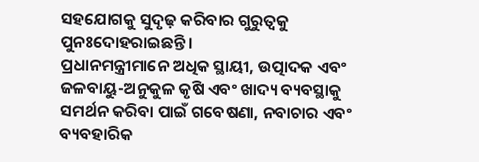ସହଯୋଗକୁ ସୁଦୃଢ଼ କରିବାର ଗୁରୁତ୍ୱକୁ ପୁନଃଦୋହରାଇଛନ୍ତି ।
ପ୍ରଧାନମନ୍ତ୍ରୀମାନେ ଅଧିକ ସ୍ଥାୟୀ, ଉତ୍ପାଦକ ଏବଂ ଜଳବାୟୁ-ଅନୁକୁଳ କୃଷି ଏବଂ ଖାଦ୍ୟ ବ୍ୟବସ୍ଥାକୁ ସମର୍ଥନ କରିବା ପାଇଁ ଗବେଷଣା, ନବାଚାର ଏବଂ ବ୍ୟବହାରିକ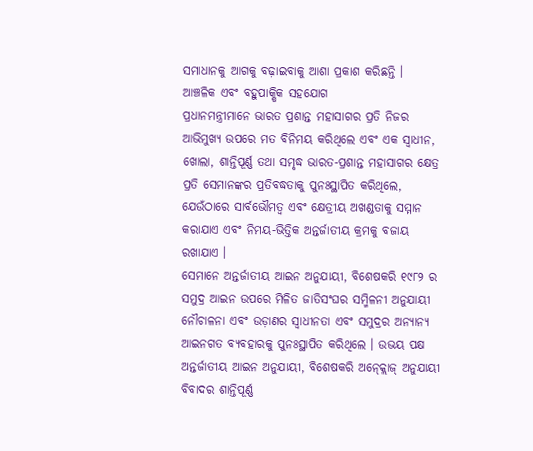ସମାଧାନକୁ ଆଗକୁ ବଢ଼ାଇବାକୁ ଆଶା ପ୍ରକାଶ କରିଛନ୍ତି ।
ଆଞ୍ଚଳିକ ଏବଂ ବହୁପାକ୍ଷିକ ସହଯୋଗ
ପ୍ରଧାନମନ୍ତ୍ରୀମାନେ ଭାରତ ପ୍ରଶାନ୍ତ ମହାସାଗର ପ୍ରତି ନିଜର ଆଭିମୁଖ୍ୟ ଉପରେ ମତ ବିନିମୟ କରିଥିଲେ ଏବଂ ଏକ ସ୍ୱାଧୀନ, ଖୋଲା, ଶାନ୍ତିପୂର୍ଣ୍ଣ ତଥା ସମୃଦ୍ଧ ଭାରତ-ପ୍ରଶାନ୍ତ ମହାସାଗର କ୍ଷେତ୍ର ପ୍ରତି ସେମାନଙ୍କର ପ୍ରତିବଦ୍ଧତାକୁ ପୁନଃସ୍ଥାପିତ କରିଥିଲେ, ଯେଉଁଠାରେ ସାର୍ବଭୌମତ୍ୱ ଏବଂ କ୍ଷେତ୍ରୀୟ ଅଖଣ୍ଡତାକୁ ସମ୍ମାନ କରାଯାଏ ଏବଂ ନିମୟ-ଭିତ୍ତିକ ଅନ୍ତର୍ଜାତୀୟ କ୍ରମକୁ ବଜାୟ ରଖାଯାଏ ।
ସେମାନେ ଅନ୍ତର୍ଜାତୀୟ ଆଇନ ଅନୁଯାୟୀ, ବିଶେଷକରି ୧୯୮୨ ର ସମୁଦ୍ର ଆଇନ ଉପରେ ମିଳିତ ଜାତିସଂଘର ସମ୍ମିଳନୀ ଅନୁଯାୟୀ ନୌଚାଳନା ଏବଂ ଉଡ଼ାଣର ସ୍ୱାଧୀନତା ଏବଂ ସମୁଦ୍ରର ଅନ୍ୟାନ୍ୟ ଆଇନଗତ ବ୍ୟବହାରକୁ ପୁନଃସ୍ଥାପିତ କରିଥିଲେ । ଉଭୟ ପକ୍ଷ ଅନ୍ତର୍ଜାତୀୟ ଆଇନ ଅନୁଯାୟୀ, ବିଶେଷକରି ଅନ୍କ୍ଲୋଜ୍ ଅନୁଯାୟୀ ବିବାଦର ଶାନ୍ତିପୂର୍ଣ୍ଣ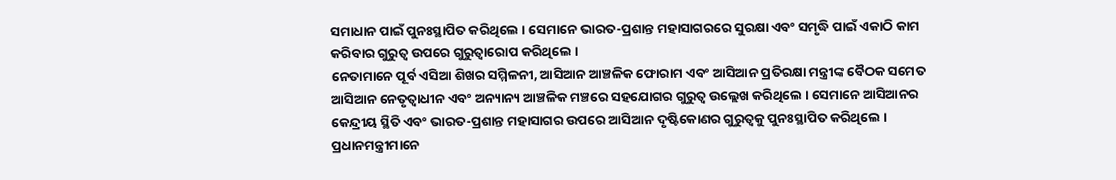ସମାଧାନ ପାଇଁ ପୁନଃସ୍ଥାପିତ କରିଥିଲେ । ସେମାନେ ଭାରତ-ପ୍ରଶାନ୍ତ ମହାସାଗରରେ ସୁରକ୍ଷା ଏବଂ ସମୃଦ୍ଧି ପାଇଁ ଏକାଠି କାମ କରିବାର ଗୁରୁତ୍ୱ ଉପରେ ଗୁରୁତ୍ୱାରୋପ କରିଥିଲେ ।
ନେତାମାନେ ପୂର୍ବ ଏସିଆ ଶିଖର ସମ୍ମିଳନୀ, ଆସିଆନ ଆଞ୍ଚଳିକ ଫୋରାମ ଏବଂ ଆସିଆନ ପ୍ରତିରକ୍ଷା ମନ୍ତ୍ରୀଙ୍କ ବୈଠକ ସମେତ ଆସିଆନ ନେତୃତ୍ୱାଧୀନ ଏବଂ ଅନ୍ୟାନ୍ୟ ଆଞ୍ଚଳିକ ମଞ୍ଚରେ ସହଯୋଗର ଗୁରୁତ୍ୱ ଉଲ୍ଲେଖ କରିଥିଲେ । ସେମାନେ ଆସିଆନର କେନ୍ଦ୍ରୀୟ ସ୍ଥିତି ଏବଂ ଭାରତ-ପ୍ରଶାନ୍ତ ମହାସାଗର ଉପରେ ଆସିଆନ ଦୃଷ୍ଟିକୋଣର ଗୁରୁତ୍ୱକୁ ପୁନଃସ୍ଥାପିତ କରିଥିଲେ ।
ପ୍ରଧାନମନ୍ତ୍ରୀମାନେ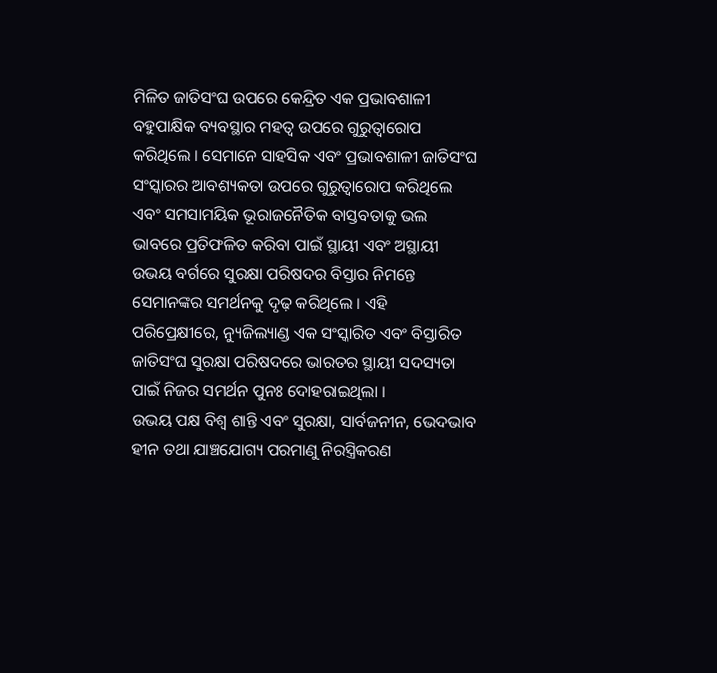ମିଳିତ ଜାତିସଂଘ ଉପରେ କେନ୍ଦ୍ରିତ ଏକ ପ୍ରଭାବଶାଳୀ ବହୁପାକ୍ଷିକ ବ୍ୟବସ୍ଥାର ମହତ୍ୱ ଉପରେ ଗୁରୁତ୍ୱାରୋପ କରିଥିଲେ । ସେମାନେ ସାହସିକ ଏବଂ ପ୍ରଭାବଶାଳୀ ଜାତିସଂଘ ସଂସ୍କାରର ଆବଶ୍ୟକତା ଉପରେ ଗୁରୁତ୍ୱାରୋପ କରିଥିଲେ ଏବଂ ସମସାମୟିକ ଭୂରାଜନୈତିକ ବାସ୍ତବତାକୁ ଭଲ ଭାବରେ ପ୍ରତିଫଳିତ କରିବା ପାଇଁ ସ୍ଥାୟୀ ଏବଂ ଅସ୍ଥାୟୀ ଉଭୟ ବର୍ଗରେ ସୁରକ୍ଷା ପରିଷଦର ବିସ୍ତାର ନିମନ୍ତେ ସେମାନଙ୍କର ସମର୍ଥନକୁ ଦୃଢ଼ କରିଥିଲେ । ଏହି ପରିପ୍ରେକ୍ଷୀରେ, ନ୍ୟୁଜିଲ୍ୟାଣ୍ଡ ଏକ ସଂସ୍କାରିତ ଏବଂ ବିସ୍ତାରିତ ଜାତିସଂଘ ସୁରକ୍ଷା ପରିଷଦରେ ଭାରତର ସ୍ଥାୟୀ ସଦସ୍ୟତା ପାଇଁ ନିଜର ସମର୍ଥନ ପୁନଃ ଦୋହରାଇଥିଲା ।
ଉଭୟ ପକ୍ଷ ବିଶ୍ୱ ଶାନ୍ତି ଏବଂ ସୁରକ୍ଷା, ସାର୍ବଜନୀନ, ଭେଦଭାବ ହୀନ ତଥା ଯାଞ୍ଚଯୋଗ୍ୟ ପରମାଣୁ ନିରସ୍ତ୍ରିକରଣ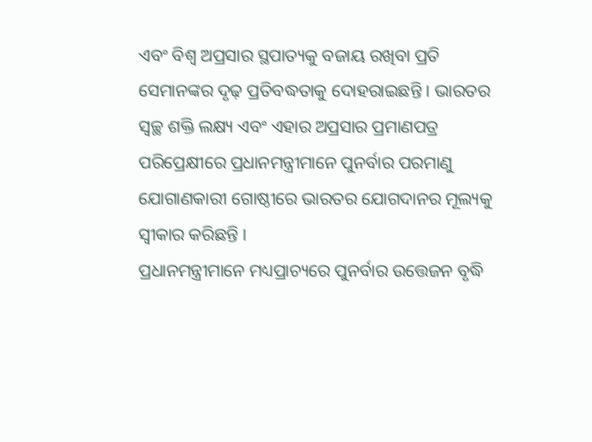ଏବଂ ବିଶ୍ୱ ଅପ୍ରସାର ସ୍ଥପାତ୍ୟକୁ ବଜାୟ ରଖିବା ପ୍ରତି ସେମାନଙ୍କର ଦୃଢ଼ ପ୍ରତିବଦ୍ଧତାକୁ ଦୋହରାଇଛନ୍ତି । ଭାରତର ସ୍ୱଚ୍ଛ ଶକ୍ତି ଲକ୍ଷ୍ୟ ଏବଂ ଏହାର ଅପ୍ରସାର ପ୍ରମାଣପତ୍ର ପରିପ୍ରେକ୍ଷୀରେ ପ୍ରଧାନମନ୍ତ୍ରୀମାନେ ପୁନର୍ବାର ପରମାଣୁ ଯୋଗାଣକାରୀ ଗୋଷ୍ଠୀରେ ଭାରତର ଯୋଗଦାନର ମୂଲ୍ୟକୁ ସ୍ୱୀକାର କରିଛନ୍ତି ।
ପ୍ରଧାନମନ୍ତ୍ରୀମାନେ ମଧ୍ୟପ୍ରାଚ୍ୟରେ ପୁନର୍ବାର ଉତ୍ତେଜନ ବୃଦ୍ଧି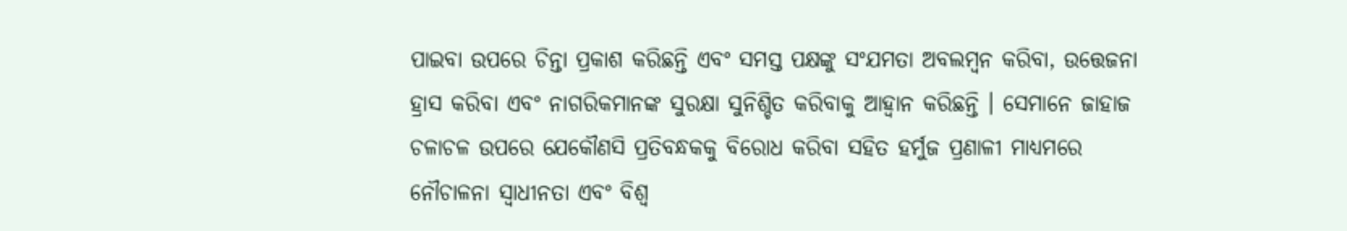ପାଇବା ଉପରେ ଚିନ୍ତା ପ୍ରକାଶ କରିଛନ୍ତି ଏବଂ ସମସ୍ତ ପକ୍ଷଙ୍କୁ ସଂଯମତା ଅବଲମ୍ବନ କରିବା, ଉତ୍ତେଜନା ହ୍ରାସ କରିବା ଏବଂ ନାଗରିକମାନଙ୍କ ସୁରକ୍ଷା ସୁନିଶ୍ଚିତ କରିବାକୁ ଆହ୍ୱାନ କରିଛନ୍ତି । ସେମାନେ ଜାହାଜ ଚଳାଚଳ ଉପରେ ଯେକୌଣସି ପ୍ରତିବନ୍ଧକକୁ ବିରୋଧ କରିବା ସହିତ ହର୍ମୁଜ ପ୍ରଣାଳୀ ମାଧ୍ୟମରେ ନୌଚାଳନା ସ୍ୱାଧୀନତା ଏବଂ ବିଶ୍ୱ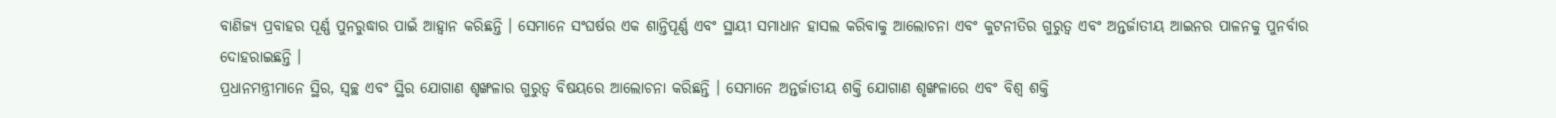ବାଣିଜ୍ୟ ପ୍ରବାହର ପୂର୍ଣ୍ଣ ପୁନରୁଦ୍ଧାର ପାଇଁ ଆହ୍ୱାନ କରିଛନ୍ତି । ସେମାନେ ସଂଘର୍ଷର ଏକ ଶାନ୍ତିପୂର୍ଣ୍ଣ ଏବଂ ସ୍ଥାୟୀ ସମାଧାନ ହାସଲ କରିବାକୁ ଆଲୋଚନା ଏବଂ କୁଟନୀତିର ଗୁରୁତ୍ୱ ଏବଂ ଅନ୍ତର୍ଜାତୀୟ ଆଇନର ପାଳନକୁ ପୁନର୍ବାର ଦୋହରାଇଛନ୍ତି ।
ପ୍ରଧାନମନ୍ତ୍ରୀମାନେ ସ୍ଥିର, ସ୍ୱଚ୍ଛ ଏବଂ ସ୍ଥିର ଯୋଗାଣ ଶୃଙ୍ଖଳାର ଗୁରୁତ୍ୱ ବିଷୟରେ ଆଲୋଚନା କରିଛନ୍ତି । ସେମାନେ ଅନ୍ତର୍ଜାତୀୟ ଶକ୍ତି ଯୋଗାଣ ଶୃଙ୍ଖଳାରେ ଏବଂ ବିଶ୍ୱ ଶକ୍ତି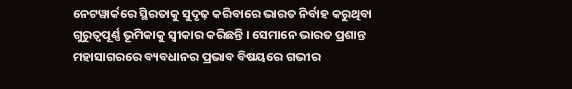ନେଟୱାର୍କରେ ସ୍ଥିରତାକୁ ସୁଦୃଢ଼ କରିବାରେ ଭାରତ ନିର୍ବାହ କରୁଥିବା ଗୁରୁତ୍ୱପୂର୍ଣ୍ଣ ଭୂମିକାକୁ ସ୍ୱୀକାର କରିଛନ୍ତି । ସେମାନେ ଭାରତ ପ୍ରଶାନ୍ତ ମହାସାଗରରେ ବ୍ୟବଧାନର ପ୍ରଭାବ ବିଷୟରେ ଗଭୀର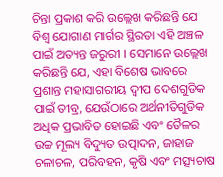ଚିନ୍ତା ପ୍ରକାଶ କରି ଉଲ୍ଲେଖ କରିଛନ୍ତି ଯେ ବିଶ୍ୱ ଯୋଗାଣ ମାର୍ଗର ସ୍ଥିରତା ଏହି ଅଞ୍ଚଳ ପାଇଁ ଅତ୍ୟନ୍ତ ଜରୁରୀ । ସେମାନେ ଉଲ୍ଲେଖ କରିଛନ୍ତି ଯେ, ଏହା ବିଶେଷ ଭାବରେ ପ୍ରଶାନ୍ତ ମହାସାଗରୀୟ ଦ୍ୱୀପ ଦେଶଗୁଡିକ ପାଇଁ ତୀବ୍ର, ଯେଉଁଠାରେ ଅର୍ଥନୀତିଗୁଡିକ ଅଧିକ ପ୍ରଭାବିତ ହୋଇଛି ଏବଂ ତୈଳର ଉଚ୍ଚ ମୂଲ୍ୟ ବିଦ୍ୟୁତ ଉତ୍ପାଦନ, ଜାହାଜ ଚଳାଚଳ, ପରିବହନ, କୃଷି ଏବଂ ମତ୍ସ୍ୟଚାଷ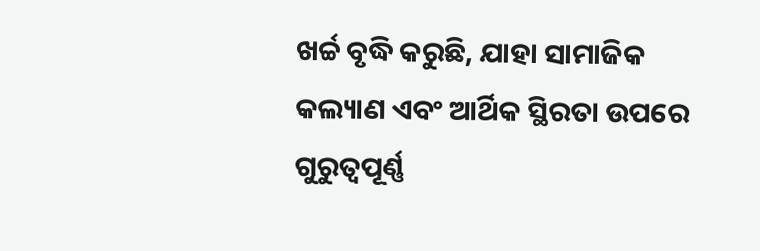ଖର୍ଚ୍ଚ ବୃଦ୍ଧି କରୁଛି, ଯାହା ସାମାଜିକ କଲ୍ୟାଣ ଏବଂ ଆର୍ଥିକ ସ୍ଥିରତା ଉପରେ ଗୁରୁତ୍ୱପୂର୍ଣ୍ଣ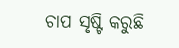ଚାପ ସୃଷ୍ଟି କରୁଛି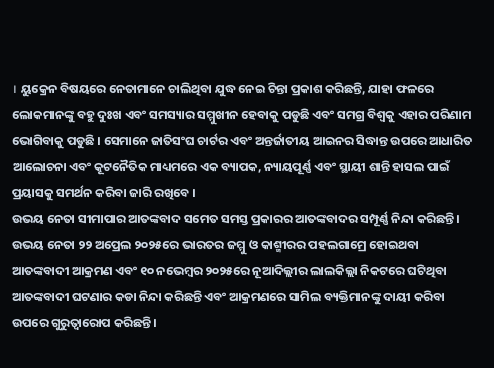। ୟୁକ୍ରେନ ବିଷୟରେ ନେତାମାନେ ଚାଲିଥିବା ଯୁଦ୍ଧ ନେଇ ଚିନ୍ତା ପ୍ରକାଶ କରିଛନ୍ତି, ଯାହା ଫଳରେ ଲୋକମାନଙ୍କୁ ବହୁ ଦୁଃଖ ଏବଂ ସମସ୍ୟାର ସମ୍ମୁଖୀନ ହେବାକୁ ପଡୁଛି ଏବଂ ସମଗ୍ର ବିଶ୍ୱକୁ ଏହାର ପରିଣାମ ଭୋଗିବାକୁ ପଡୁଛି । ସେମାନେ ଜାତିସଂଘ ଚାର୍ଟର ଏବଂ ଅନ୍ତର୍ଜାତୀୟ ଆଇନର ସିଦ୍ଧାନ୍ତ ଉପରେ ଆଧାରିତ ଆଲୋଚନା ଏବଂ କୂଟନୈତିକ ମାଧ୍ୟମରେ ଏକ ବ୍ୟାପକ, ନ୍ୟାୟପୂର୍ଣ୍ଣ ଏବଂ ସ୍ଥାୟୀ ଶାନ୍ତି ହାସଲ ପାଇଁ ପ୍ରୟାସକୁ ସମର୍ଥନ କରିବା ଜାରି ରଖିବେ ।
ଉଭୟ ନେତା ସୀମାପାର ଆତଙ୍କବାଦ ସମେତ ସମସ୍ତ ପ୍ରକାରର ଆତଙ୍କବାଦର ସମ୍ପୂର୍ଣ୍ଣ ନିନ୍ଦା କରିଛନ୍ତି । ଉଭୟ ନେତା ୨୨ ଅପ୍ରେଲ ୨୦୨୫ରେ ଭାରତର ଜମ୍ମୁ ଓ କାଶ୍ମୀରର ପହଲଗାମ୍ରେ ହୋଇଥବା ଆତଙ୍କବାଦୀ ଆକ୍ରମଣ ଏବଂ ୧୦ ନଭେମ୍ବର ୨୦୨୫ରେ ନୂଆଦିଲ୍ଲୀର ଲାଲକିଲ୍ଲା ନିକଟରେ ଘଟିଥିବା ଆତଙ୍କବାଦୀ ଘଟଣାର କଡା ନିନ୍ଦା କରିଛନ୍ତି ଏବଂ ଆକ୍ରମଣରେ ସାମିଲ ବ୍ୟକ୍ତିମାନଙ୍କୁ ଦାୟୀ କରିବା ଉପରେ ଗୁରୁତ୍ୱାରୋପ କରିଛନ୍ତି ।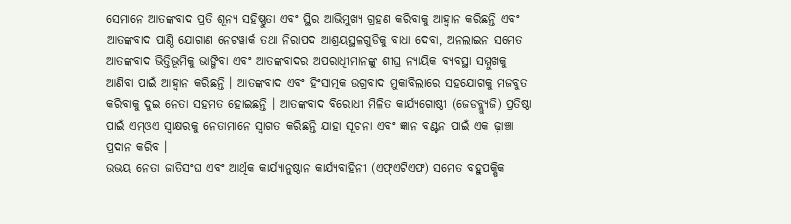ସେମାନେ ଆତଙ୍କବାଦ ପ୍ରତି ଶୂନ୍ୟ ସହିଷ୍ଣୁତା ଏବଂ ସ୍ଥିର ଆଭିମୁଖ୍ୟ ଗ୍ରହଣ କରିବାକୁ ଆହ୍ୱାନ କରିଛନ୍ତି ଏବଂ ଆତଙ୍କବାଦ ପାଣ୍ଠି ଯୋଗାଣ ନେଟୱାର୍କ ତଥା ନିରାପଦ ଆଶ୍ରୟସ୍ଥଳଗୁଡିକୁ ବାଧା ଦେବା, ଅନଲାଇନ ସମେତ ଆତଙ୍କବାଦ ଭିତ୍ତିଭୂମିକୁ ଭାଙ୍ଗିବା ଏବଂ ଆତଙ୍କବାଦର ଅପରାଧିୀମାନଙ୍କୁ ଶୀଘ୍ର ନ୍ୟାୟିକ ବ୍ୟବସ୍ଥା ସମ୍ମୁଖକୁ ଆଣିବା ପାଇଁ ଆହ୍ୱାନ କରିଛନ୍ତି । ଆତଙ୍କବାଦ ଏବଂ ହିଂସାତ୍ମକ ଉଗ୍ରବାଦ ମୁକାବିଲାରେ ସହଯୋଗକୁ ମଜବୁତ କରିବାକୁ ଦୁଇ ନେତା ସହମତ ହୋଇଛନ୍ତି । ଆତଙ୍କବାଦ ବିରୋଧୀ ମିଳିତ କାର୍ଯ୍ୟଗୋଷ୍ଠୀ (ଜେଡବ୍ଲ୍ୟୁଜି) ପ୍ରତିଷ୍ଠା ପାଇଁ ଏମ୍ଓଏ ସ୍ୱାକ୍ଷରକୁ ନେତାମାନେ ସ୍ୱାଗତ କରିଛନ୍ତି ଯାହା ସୂଚନା ଏବଂ ଜ୍ଞାନ ବଣ୍ଟନ ପାଇଁ ଏକ ଢ଼ାଞ୍ଚା ପ୍ରଦାନ କରିବ ।
ଉଭୟ ନେତା ଜାତିସଂଘ ଏବଂ ଆର୍ଥିକ କାର୍ଯ୍ୟାନୁଷ୍ଠାନ କାର୍ଯ୍ୟବାହିନୀ (ଏଫ୍ଏଟିଏଫ) ସମେତ ବହୁପକ୍ଷିକ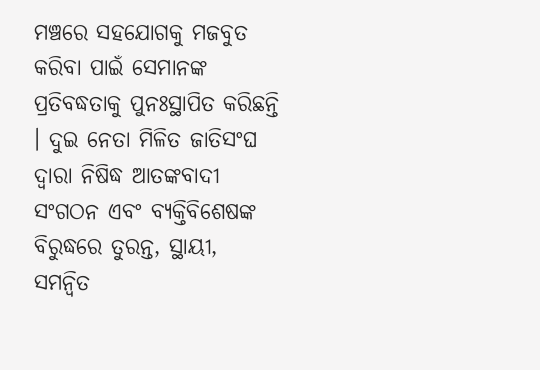ମଞ୍ଚରେ ସହଯୋଗକୁ ମଜବୁତ କରିବା ପାଇଁ ସେମାନଙ୍କ ପ୍ରତିବଦ୍ଧତାକୁ ପୁନଃସ୍ଥାପିତ କରିଛନ୍ତି । ଦୁଇ ନେତା ମିଳିତ ଜାତିସଂଘ ଦ୍ୱାରା ନିଷିଦ୍ଧ ଆତଙ୍କବାଦୀ ସଂଗଠନ ଏବଂ ବ୍ୟକ୍ତିବିଶେଷଙ୍କ ବିରୁଦ୍ଧରେ ତୁରନ୍ତ, ସ୍ଥାୟୀ, ସମନ୍ୱିତ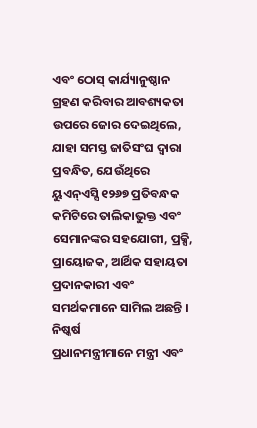ଏବଂ ଠୋସ୍ କାର୍ଯ୍ୟାନୁଷ୍ଠାନ ଗ୍ରହଣ କରିବାର ଆବଶ୍ୟକତା ଉପରେ ଜୋର ଦେଇଥିଲେ, ଯାହା ସମସ୍ତ ଜାତିସଂଘ ଦ୍ୱାରା ପ୍ରବନ୍ଧିତ, ଯେଉଁଥିରେ ୟୁଏନ୍ଏସ୍ସି ୧୨୬୭ ପ୍ରତିବନ୍ଧକ କମିଟିରେ ତାଲିକାଭୁକ୍ତ ଏବଂ ସେମାନଙ୍କର ସହଯୋଗୀ, ପ୍ରକ୍ସି, ପ୍ରାୟୋଜକ, ଆର୍ଥିକ ସହାୟତା ପ୍ରଦାନକାରୀ ଏବଂ ସମର୍ଥକମାନେ ସାମିଲ ଅଛନ୍ତି ।
ନିଷ୍କର୍ଷ
ପ୍ରଧାନମନ୍ତ୍ରୀମାନେ ମନ୍ତ୍ରୀ ଏବଂ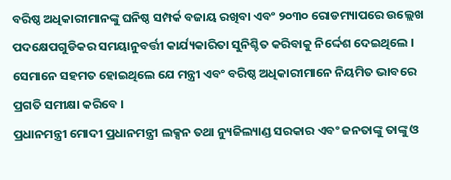ବରିଷ୍ଠ ଅଧିକାରୀମାନଙ୍କୁ ଘନିଷ୍ଠ ସମ୍ପର୍କ ବଜାୟ ରଖିବା ଏବଂ ୨୦୩୦ ରୋଡମ୍ୟାପରେ ଉଲ୍ଲେଖ ପଦକ୍ଷେପଗୁଡିକର ସମୟାନୁବର୍ତ୍ତୀ କାର୍ଯ୍ୟକାରିତା ସୁନିଶ୍ଚିତ କରିବାକୁ ନିର୍ଦ୍ଦେଶ ଦେଇଥିଲେ । ସେମାନେ ସହମତ ହୋଇଥିଲେ ଯେ ମନ୍ତ୍ରୀ ଏବଂ ବରିଷ୍ଠ ଅଧିକାରୀମାନେ ନିୟମିତ ଭାବରେ ପ୍ରଗତି ସମୀକ୍ଷା କରିବେ ।
ପ୍ରଧାନମନ୍ତ୍ରୀ ମୋଦୀ ପ୍ରଧାନମନ୍ତ୍ରୀ ଲକ୍ସନ ତଥା ନ୍ୟୁଜିଲ୍ୟାଣ୍ଡ ସରକାର ଏବଂ ଜନତାଙ୍କୁ ତାଙ୍କୁ ଓ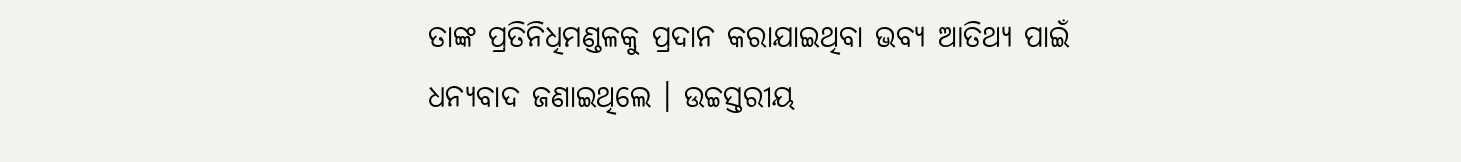ତାଙ୍କ ପ୍ରତିନିଧିମଣ୍ଡଳକୁ ପ୍ରଦାନ କରାଯାଇଥିବା ଭବ୍ୟ ଆତିଥ୍ୟ ପାଇଁ ଧନ୍ୟବାଦ ଜଣାଇଥିଲେ । ଉଚ୍ଚସ୍ତରୀୟ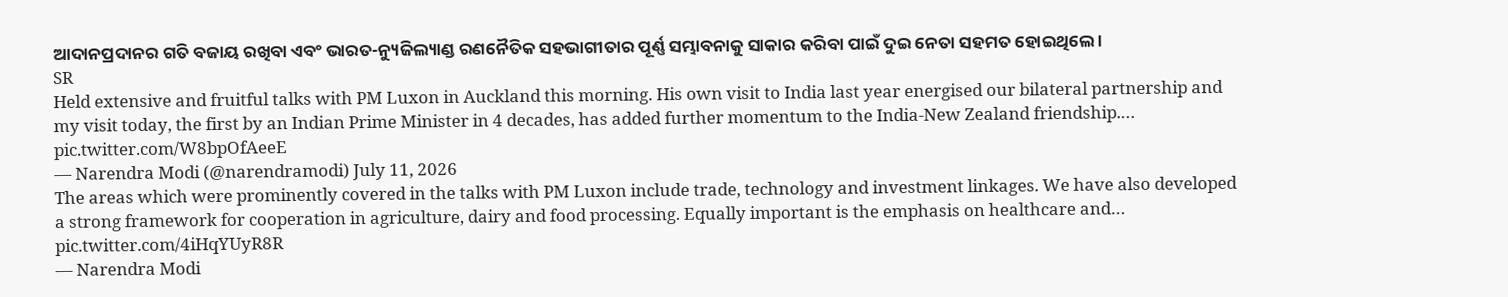ଆଦାନପ୍ରଦାନର ଗତି ବଜାୟ ରଖିବା ଏବଂ ଭାରତ-ନ୍ୟୁଜିଲ୍ୟାଣ୍ଡ ରଣନୈତିକ ସହଭାଗୀତାର ପୂର୍ଣ୍ଣ ସମ୍ଭାବନାକୁ ସାକାର କରିବା ପାଇଁ ଦୁଇ ନେତା ସହମତ ହୋଇଥିଲେ ।
SR
Held extensive and fruitful talks with PM Luxon in Auckland this morning. His own visit to India last year energised our bilateral partnership and my visit today, the first by an Indian Prime Minister in 4 decades, has added further momentum to the India-New Zealand friendship.… pic.twitter.com/W8bpOfAeeE
— Narendra Modi (@narendramodi) July 11, 2026
The areas which were prominently covered in the talks with PM Luxon include trade, technology and investment linkages. We have also developed a strong framework for cooperation in agriculture, dairy and food processing. Equally important is the emphasis on healthcare and… pic.twitter.com/4iHqYUyR8R
— Narendra Modi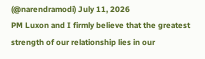(@narendramodi) July 11, 2026
PM Luxon and I firmly believe that the greatest strength of our relationship lies in our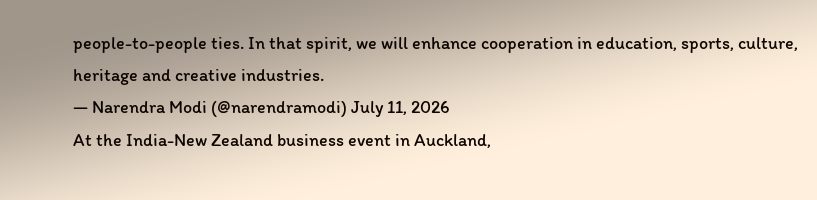people-to-people ties. In that spirit, we will enhance cooperation in education, sports, culture, heritage and creative industries.
— Narendra Modi (@narendramodi) July 11, 2026
At the India-New Zealand business event in Auckland,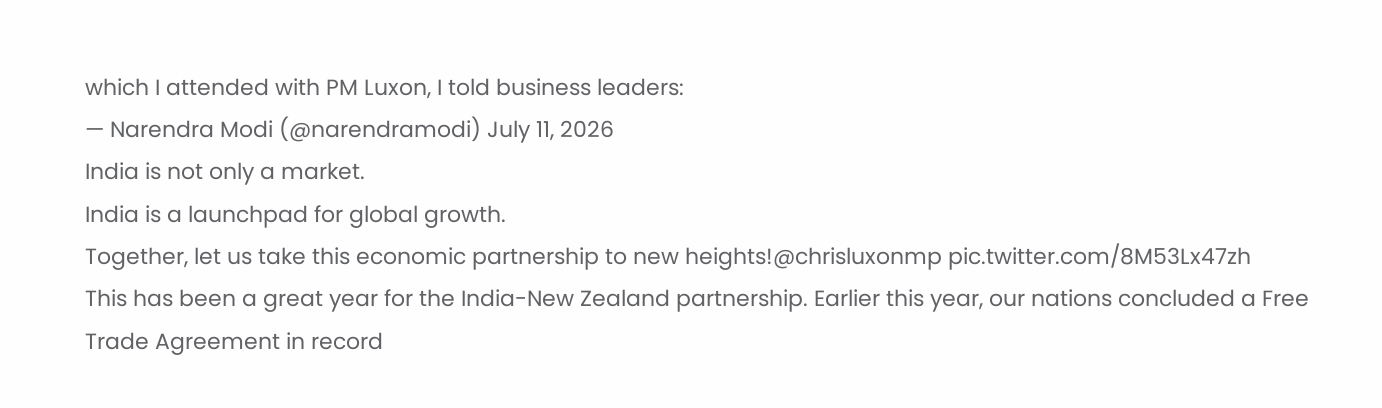which I attended with PM Luxon, I told business leaders:
— Narendra Modi (@narendramodi) July 11, 2026
India is not only a market.
India is a launchpad for global growth.
Together, let us take this economic partnership to new heights!@chrisluxonmp pic.twitter.com/8M53Lx47zh
This has been a great year for the India-New Zealand partnership. Earlier this year, our nations concluded a Free Trade Agreement in record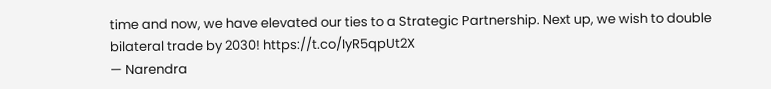time and now, we have elevated our ties to a Strategic Partnership. Next up, we wish to double bilateral trade by 2030! https://t.co/IyR5qpUt2X
— Narendra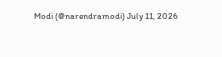Modi (@narendramodi) July 11, 2026